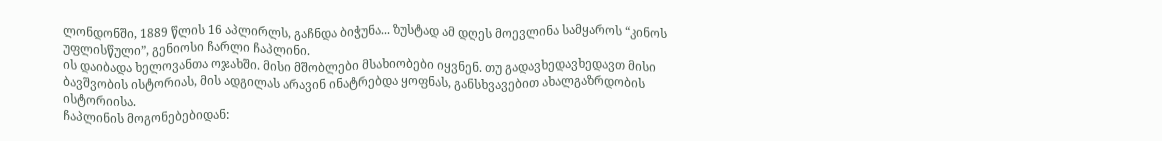ლონდონში, 1889 წლის 16 აპლირლს, გაჩნდა ბიჭუნა... ზუსტად ამ დღეს მოევლინა სამყაროს “კინოს უფლისწული”, გენიოსი ჩარლი ჩაპლინი.
ის დაიბადა ხელოვანთა ოჯახში. მისი მშობლები მსახიობები იყვნენ. თუ გადავხედავხედავთ მისი ბავშვობის ისტორიას, მის ადგილას არავინ ინატრებდა ყოფნას, განსხვავებით ახალგაზრდობის ისტორიისა.
ჩაპლინის მოგონებებიდან: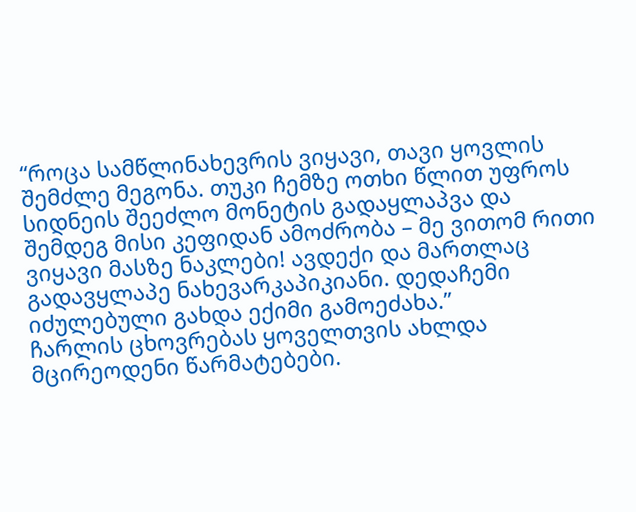“როცა სამწლინახევრის ვიყავი, თავი ყოვლის შემძლე მეგონა. თუკი ჩემზე ოთხი წლით უფროს სიდნეის შეეძლო მონეტის გადაყლაპვა და შემდეგ მისი კეფიდან ამოძრობა – მე ვითომ რითი ვიყავი მასზე ნაკლები! ავდექი და მართლაც გადავყლაპე ნახევარკაპიკიანი. დედაჩემი იძულებული გახდა ექიმი გამოეძახა.”
ჩარლის ცხოვრებას ყოველთვის ახლდა მცირეოდენი წარმატებები.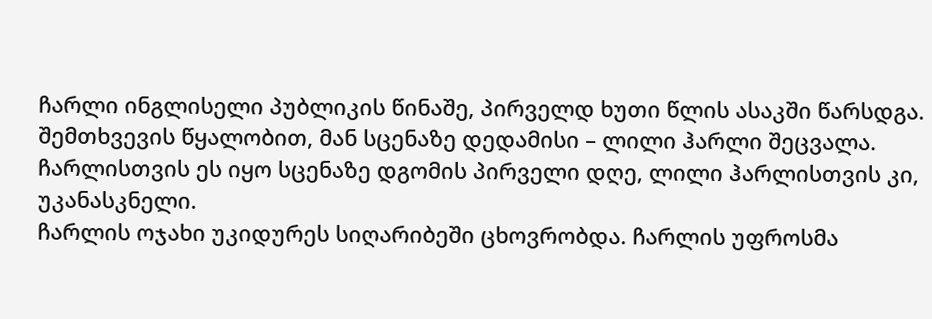ჩარლი ინგლისელი პუბლიკის წინაშე, პირველდ ხუთი წლის ასაკში წარსდგა. შემთხვევის წყალობით, მან სცენაზე დედამისი – ლილი ჰარლი შეცვალა. ჩარლისთვის ეს იყო სცენაზე დგომის პირველი დღე, ლილი ჰარლისთვის კი, უკანასკნელი.
ჩარლის ოჯახი უკიდურეს სიღარიბეში ცხოვრობდა. ჩარლის უფროსმა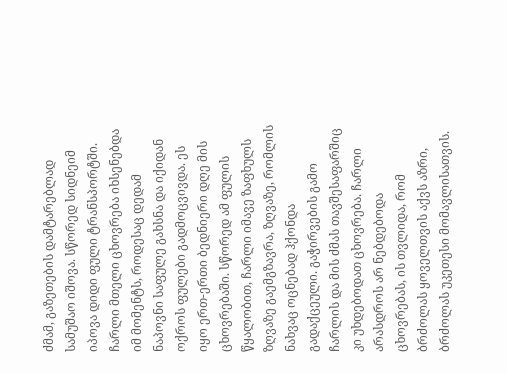ძმამ, გაზეთების დამტარებლად სამუშაო იშოვა. სწორედ სიდნეიმ იპოვა დიდი ფული ტრანსპორტში. ჩარლი მთელი ცხოვრება იხსენებდა იმ მომენტს, როდესაც დედამ ნაპოვნი საფულე გახსნა და იქიდან ოქროს ფულები გადმოცვივდა. ეს იყო ერთ-ერთი ბედნიერი დღე მის ცხოვრებაში. სწორედ ამ ფულის წყალობით, ჩარლი იმავე ზაფხულს ზღვაზე გაემგზავრა, ზღვაზე, რომლის ნახვაც ოცნებად ჰქონდა გადაქცეული. გაჭირვების გამო ჩარლის და მის ძმას თავშესაფარშიც კი უხდებოდათ ცხოვრება. ჩარლი არასდროს არ ნებდებოდა ცხოვრებას, ის თვლიდა, რომ ბრძოლას ყოველთვის აქვს აზრი, ბრძოლას უკეთესი მომავლისათვის.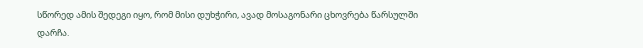სწორედ ამის შედეგი იყო, რომ მისი დუხჭირი, ავად მოსაგონარი ცხოვრება წარსულში დარჩა.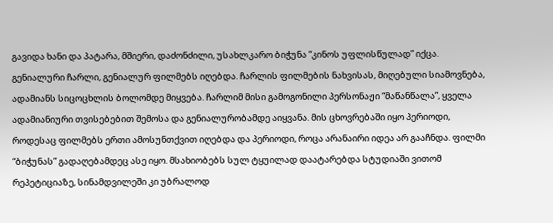გავიდა ხანი და პატარა, მშიერი, დაძონძილი, უსახლკარო ბიჭუნა “კინოს უფლისწულად” იქცა. გენიალური ჩარლი, გენიალურ ფილმებს იღებდა. ჩარლის ფილმების ნახვისას, მიღებული სიამოვნება, ადამიანს სიცოცხლის ბოლომდე მიყვება. ჩარლიმ მისი გამოგონილი პერსონაჟი “მაწანწალა”, ყველა ადამიანიური თვისებებით შემოსა და გენიალურობამდე აიყვანა. მის ცხოვრებაში იყო პერიოდი, როდესაც ფილმებს ერთი ამოსუნთქვით იღებდა და პერიოდი, როცა არანაირი იდეა არ გააჩნდა. ფილმი “ბიჭუნას” გადაღებამდეც ასე იყო. მსახიობებს სულ ტყუილად დაატარებდა სტუდიაში ვითომ რეპეტიციაზე, სინამდვილეში კი უბრალოდ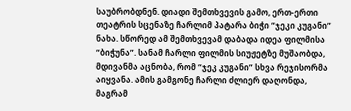საუბრობდნენ. დიადი შემთხვევის გამო, ერთ-ერთი თეატრის სცენაზე ჩარლიმ პატარა ბიჭი “ჯეკი კუგანი” ნახა. სწორედ ამ შემთხვევამ დაბადა იდეა ფილმისა “ბიჭუნა”. სანამ ჩარლი ფილმის სიუჟეტზე მუშაობდა, მდივანმა აცნობა, რომ “ჯეკ კუგანი” სხვა რეჯისორმა აიყვანა. ამის გამგონე ჩარლი ძლიერ დაღონდა, მაგრამ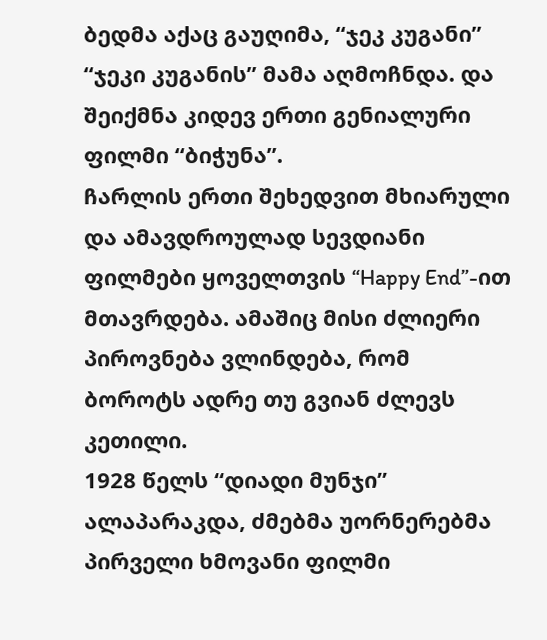ბედმა აქაც გაუღიმა, “ჯეკ კუგანი” “ჯეკი კუგანის” მამა აღმოჩნდა. და შეიქმნა კიდევ ერთი გენიალური ფილმი “ბიჭუნა”.
ჩარლის ერთი შეხედვით მხიარული და ამავდროულად სევდიანი ფილმები ყოველთვის “Happy End”-ით მთავრდება. ამაშიც მისი ძლიერი პიროვნება ვლინდება, რომ ბოროტს ადრე თუ გვიან ძლევს კეთილი.
1928 წელს “დიადი მუნჯი” ალაპარაკდა, ძმებმა უორნერებმა პირველი ხმოვანი ფილმი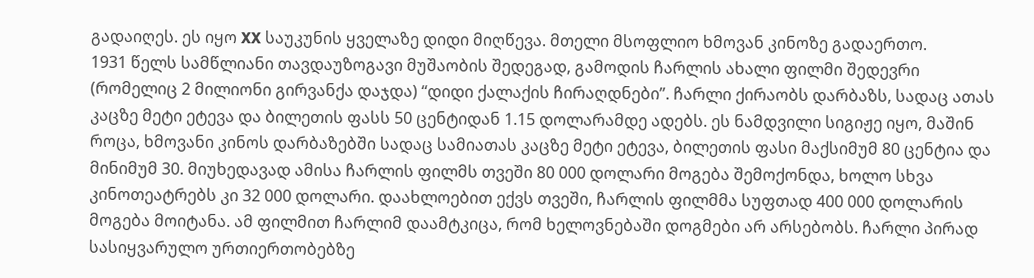გადაიღეს. ეს იყო XX საუკუნის ყველაზე დიდი მიღწევა. მთელი მსოფლიო ხმოვან კინოზე გადაერთო.
1931 წელს სამწლიანი თავდაუზოგავი მუშაობის შედეგად, გამოდის ჩარლის ახალი ფილმი შედევრი (რომელიც 2 მილიონი გირვანქა დაჯდა) “დიდი ქალაქის ჩირაღდნები”. ჩარლი ქირაობს დარბაზს, სადაც ათას კაცზე მეტი ეტევა და ბილეთის ფასს 50 ცენტიდან 1.15 დოლარამდე ადებს. ეს ნამდვილი სიგიჟე იყო, მაშინ როცა, ხმოვანი კინოს დარბაზებში სადაც სამიათას კაცზე მეტი ეტევა, ბილეთის ფასი მაქსიმუმ 80 ცენტია და მინიმუმ 30. მიუხედავად ამისა ჩარლის ფილმს თვეში 80 000 დოლარი მოგება შემოქონდა, ხოლო სხვა კინოთეატრებს კი 32 000 დოლარი. დაახლოებით ექვს თვეში, ჩარლის ფილმმა სუფთად 400 000 დოლარის მოგება მოიტანა. ამ ფილმით ჩარლიმ დაამტკიცა, რომ ხელოვნებაში დოგმები არ არსებობს. ჩარლი პირად სასიყვარულო ურთიერთობებზე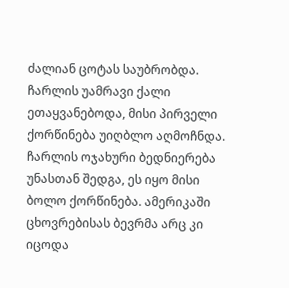ძალიან ცოტას საუბრობდა. ჩარლის უამრავი ქალი ეთაყვანებოდა, მისი პირველი ქორწინება უიღბლო აღმოჩნდა. ჩარლის ოჯახური ბედნიერება უნასთან შედგა, ეს იყო მისი ბოლო ქორწინება. ამერიკაში ცხოვრებისას ბევრმა არც კი იცოდა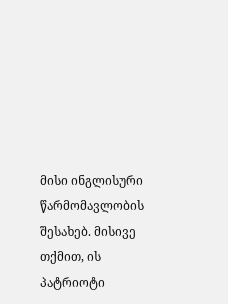მისი ინგლისური წარმომავლობის შესახებ. მისივე თქმით, ის პატრიოტი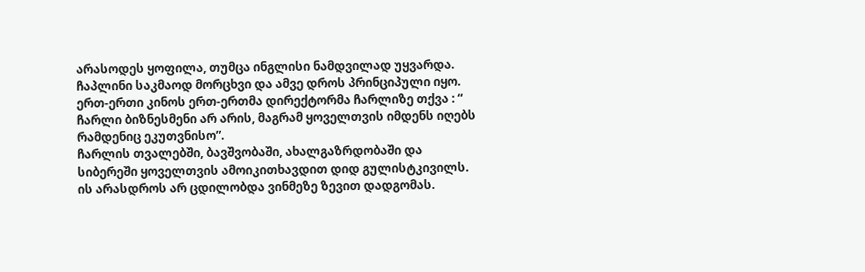არასოდეს ყოფილა, თუმცა ინგლისი ნამდვილად უყვარდა. ჩაპლინი საკმაოდ მორცხვი და ამვე დროს პრინციპული იყო. ერთ-ერთი კინოს ერთ-ერთმა დირექტორმა ჩარლიზე თქვა : “ ჩარლი ბიზნესმენი არ არის, მაგრამ ყოველთვის იმდენს იღებს რამდენიც ეკუთვნისო”.
ჩარლის თვალებში, ბავშვობაში, ახალგაზრდობაში და სიბერეში ყოველთვის ამოიკითხავდით დიდ გულისტკივილს. ის არასდროს არ ცდილობდა ვინმეზე ზევით დადგომას.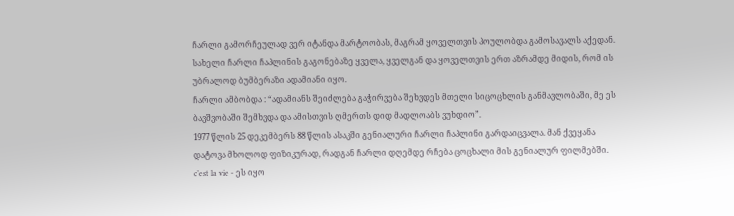ჩარლი გამორჩეულად ვერ იტანდა მარტოობას, მაგრამ ყოველთვის პოულობდა გამოსავალს აქედან.
სახელი ჩარლი ჩაპლინის გაგონებაზე ყველა, ყველგან და ყოველთვის ერთ აზრამდე მიდის, რომ ის უბრალოდ ბუმბერაზი ადამიანი იყო.
ჩარლი ამბობდა : “ადამიანს შეიძლება გაჭირვება შეხვდეს მთელი სიცოცხლის განმავლობაში, მე ეს ბავშვობაში შემხვდა და ამისთვის ღმერთს დიდ მადლოაბს ვუხდიო”.
1977 წლის 25 დეკემბერს 88 წლის ასაკში გენიალური ჩარლი ჩაპლინი გარდაიცვალა. მან ქვეყანა დატოვა მხოლოდ ფიზიკურად, რადგან ჩარლი დღემდე რჩება ცოცხალი მის გენიალურ ფილმებში.
c’est la vie - ეს იყო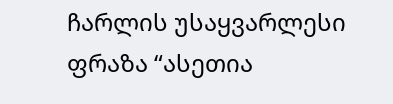ჩარლის უსაყვარლესი ფრაზა “ასეთია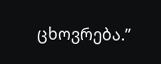ცხოვრება.”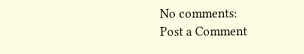No comments:
Post a Comment